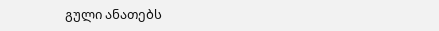გული ანათებს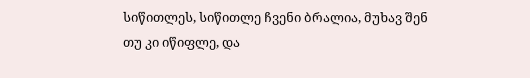სიწითლეს, სიწითლე ჩვენი ბრალია, მუხავ შენ თუ კი იწიფლე, და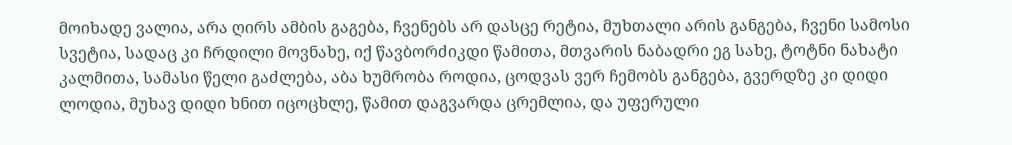მოიხადე ვალია, არა ღირს ამბის გაგება, ჩვენებს არ დასცე რეტია, მუხთალი არის განგება, ჩვენი სამოსი სვეტია, სადაც კი ჩრდილი მოვნახე, იქ წავბორძიკდი წამითა, მთვარის ნაბადრი ეგ სახე, ტოტნი ნახატი კალმითა, სამასი წელი გაძლება, აბა ხუმრობა როდია, ცოდვას ვერ ჩემობს განგება, გვერდზე კი დიდი ლოდია, მუხავ დიდი ხნით იცოცხლე, წამით დაგვარდა ცრემლია, და უფერული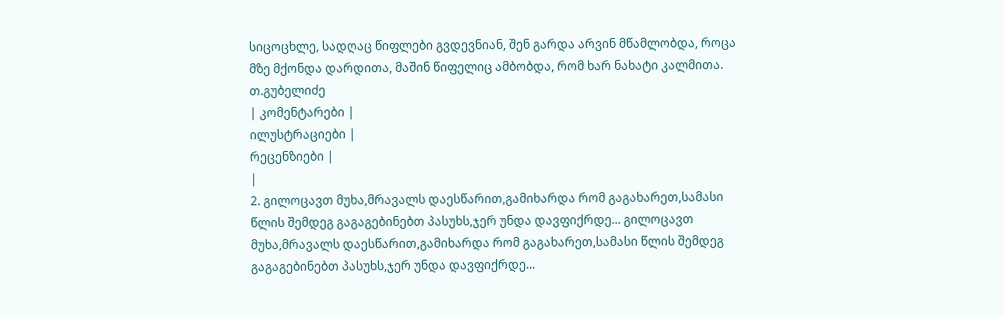სიცოცხლე, სადღაც წიფლები გვდევნიან, შენ გარდა არვინ მწამლობდა, როცა მზე მქონდა დარდითა, მაშინ წიფელიც ამბობდა, რომ ხარ ნახატი კალმითა.
თ.გუბელიძე
| კომენტარები |
ილუსტრაციები |
რეცენზიები |
|
2. გილოცავთ მუხა,მრავალს დაესწარით,გამიხარდა რომ გაგახარეთ,სამასი წლის შემდეგ გაგაგებინებთ პასუხს,ჯერ უნდა დავფიქრდე... გილოცავთ მუხა,მრავალს დაესწარით,გამიხარდა რომ გაგახარეთ,სამასი წლის შემდეგ გაგაგებინებთ პასუხს,ჯერ უნდა დავფიქრდე...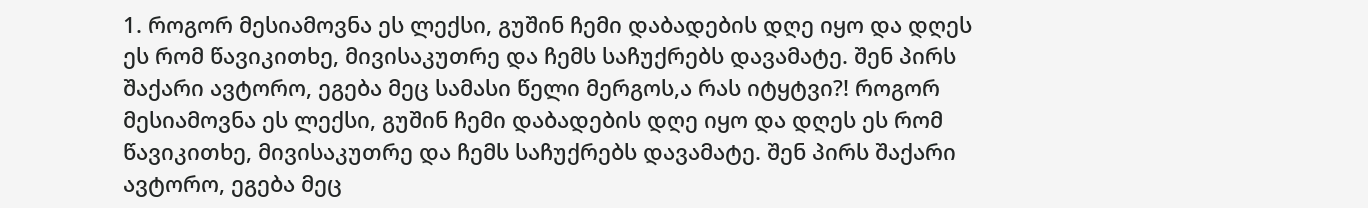1. როგორ მესიამოვნა ეს ლექსი, გუშინ ჩემი დაბადების დღე იყო და დღეს ეს რომ წავიკითხე, მივისაკუთრე და ჩემს საჩუქრებს დავამატე. შენ პირს შაქარი ავტორო, ეგება მეც სამასი წელი მერგოს,ა რას იტყტვი?! როგორ მესიამოვნა ეს ლექსი, გუშინ ჩემი დაბადების დღე იყო და დღეს ეს რომ წავიკითხე, მივისაკუთრე და ჩემს საჩუქრებს დავამატე. შენ პირს შაქარი ავტორო, ეგება მეც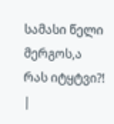სამასი წელი მერგოს,ა რას იტყტვი?!
|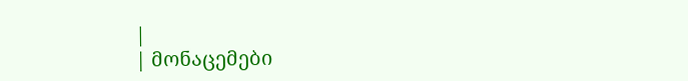|
| მონაცემები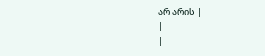არ არის |
|
|